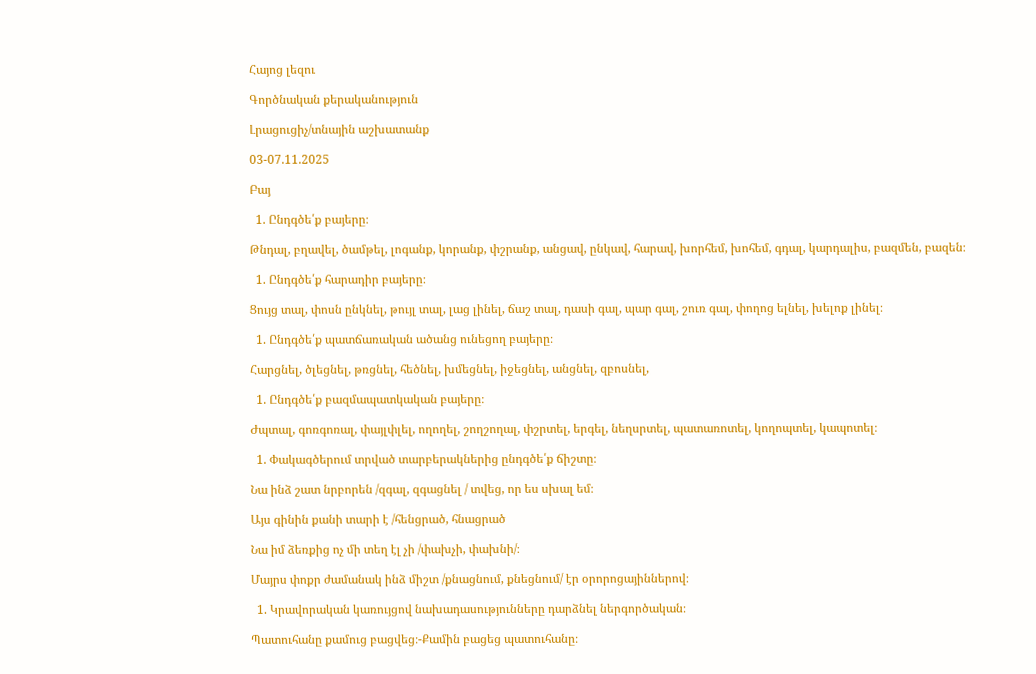Հայոց լեզու

Գործնական քերականություն

Լրացուցիչ/տնային աշխատանք

03-07.11.2025

Բայ

  1. Ընդգծե՛ք բայերը։

Թնդալ, բղավել, ծամթել, լոգանք, կորանք, փշրանք, անցավ, ընկավ, հարավ, խորհեմ, խոհեմ, գդալ, կարդալիս, բազմեն, բազեն։

  1. Ընդգծե՛ք հարադիր բայերը։

Ցույց տալ, փոսն ընկնել, թույլ տալ, լաց լինել, ճաշ տալ, դասի գալ, պար գալ, շուռ գալ, փողոց ելնել, խելոք լինել։

  1. Ընդգծե՛ք պատճառական ածանց ունեցող բայերը։

Հարցնել, ծլեցնել, թռցնել, հեծնել, խմեցնել, իջեցնել, անցնել, զբոսնել,

  1. Ընդգծե՛ք բազմապատկական բայերը։

Ժպտալ, գոռգոռալ, փայլփլել, ողողել, շողշողալ, փշրտել, երգել, նեղսրտել, պատառոտել, կողոպտել, կապոտել։

  1. Փակագծերում տրված տարբերակներից ընդգծե՛ք ճիշտը։

Նա ինձ շատ նրբորեն /զգալ, զգացնել / տվեց, որ ես սխալ եմ։

Այս գինին քանի տարի է /հենցրած, հնացրած

Նա իմ ձեռքից ոչ մի տեղ էլ չի /փախչի, փախնի/։

Մայրս փոքր ժամանակ ինձ միշտ /քնացնում, քնեցնում/ էր օրորոցայիններով։

  1. Կրավորական կառույցով նախադասությունները դարձնել ներգործական։

Պատուհանը քամուց բացվեց։-Քամին բացեց պատուհանը։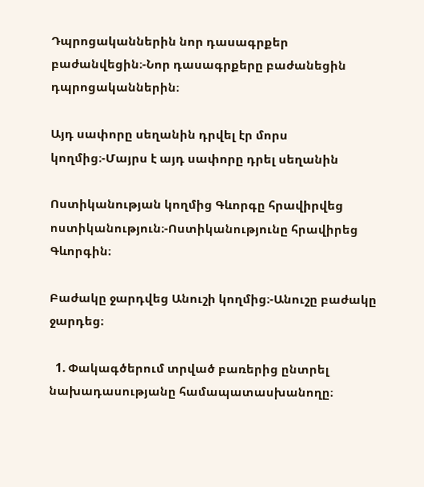Դպրոցականներին նոր դասագրքեր բաժանվեցին։-Նոր դասագրքերը բաժանեցին դպրոցականներին։

Այդ սափորը սեղանին դրվել էր մորս կողմից։-Մայրս է այդ սափորը դրել սեղանին

Ոստիկանության կողմից Գևորգը հրավիրվեց ոստիկանություն։-Ոստիկանությունը հրավիրեց Գևորգին։

Բաժակը ջարդվեց Անուշի կողմից։-Անուշը բաժակը ջարդեց։

  1. Փակագծերում տրված բառերից ընտրել նախադասությանը համապատասխանողը։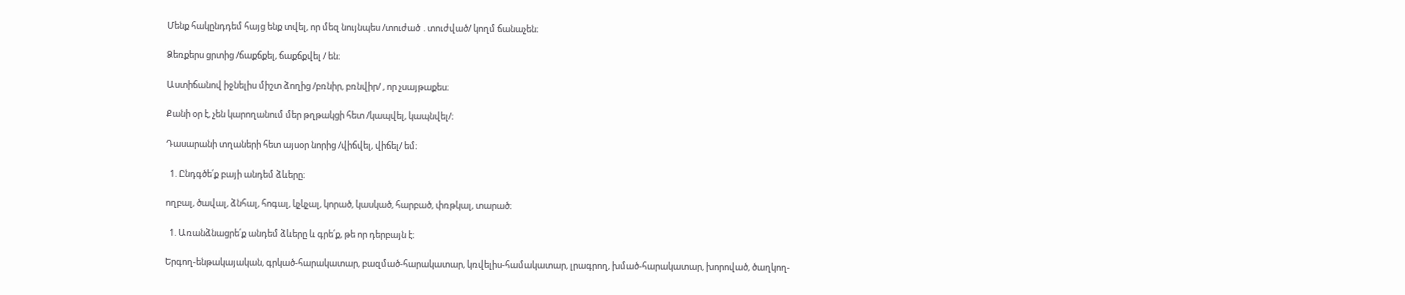Մենք հակընդդեմ հայց ենք տվել, որ մեզ նույնպես /տուժած ․տուժված/ կողմ ճանաչեն։

Ձեռքերս ցրտից /ճաքճքել, ճաքճքվել / են։

Աստիճանով իջնելիս միշտ ձողից /բռնիր, բռնվիր/ , որ չսայթաքես։

Քանի օր է, չեն կարողանում մեր թղթակցի հետ /կապվել, կապնվել/։

Դասարանի տղաների հետ այսօր նորից /վիճվել, վիճել/ եմ։

  1. Ընդգծե՛ք բայի անդեմ ձևերը։

ողբալ, ծավալ, ձնհալ, հոգալ, կչկչալ, կորած, կասկած, հարբած, փռթկալ, տարած։

  1. Առանձնացրե՛ք անդեմ ձևերը և գրե՛ք, թե որ դերբայն է։

Երգող-ենթակայական, գրկած-հարակատար, բազմած-հարակատար, կռվելիս-համակատար, լրագրող, խմած-հարակատար, խորոված, ծաղկող-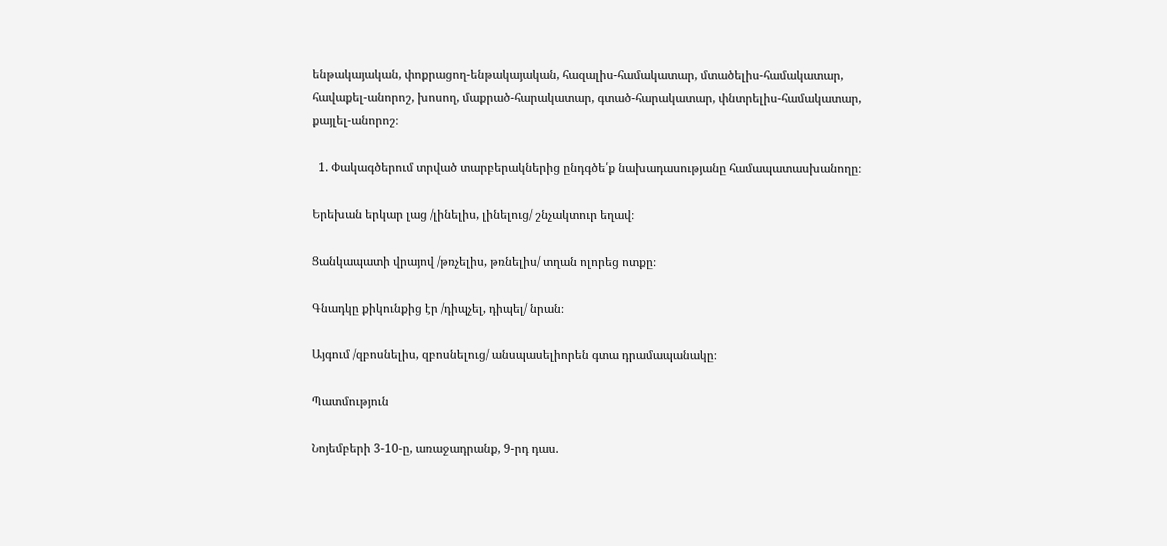ենթակայական, փոքրացող-ենթակայական, հազալիս-համակատար, մտածելիս-համակատար, հավաքել-անորոշ, խոսող, մաքրած-հարակատար, գտած-հարակատար, փնտրելիս-համակատար, քայլել-անորոշ։

  1. Փակագծերում տրված տարբերակներից ընդգծե՛ք նախադասությանը համապատասխանողը։

Երեխան երկար լաց /լինելիս, լինելուց/ շնչակտուր եղավ։

Ցանկապատի վրայով /թռչելիս, թռնելիս/ տղան ոլորեց ոտքը։

Գնադկը քիկունքից էր /դիպչել, դիպել/ նրան։

Այգում /զբոսնելիս, զբոսնելուց/ անսպասելիորեն գտա դրամապանակը։

Պատմություն

Նոյեմբերի 3-10-ը, առաջադրանք, 9-րդ դաս.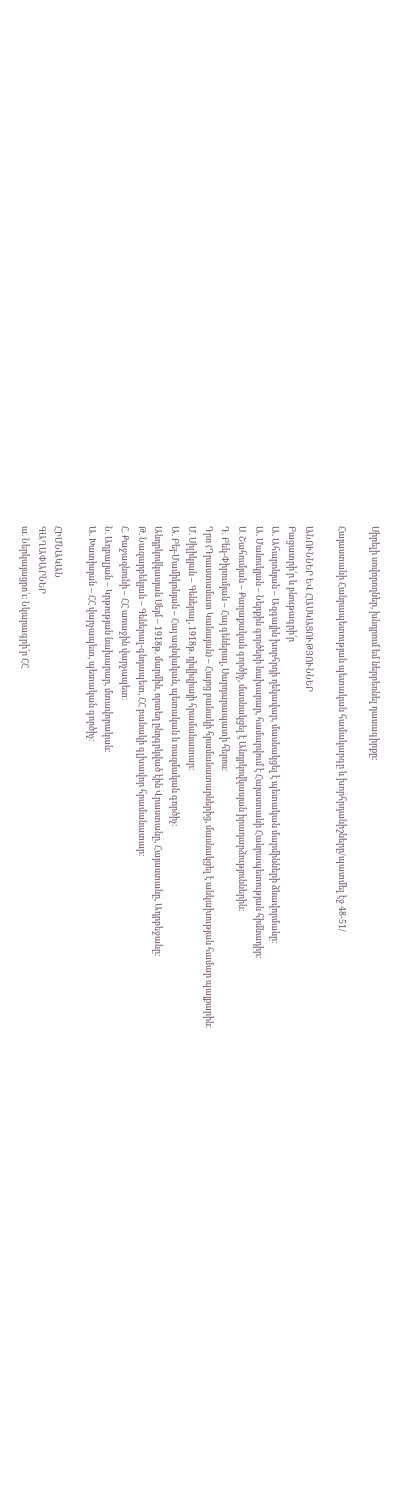Սիրելի սովորողներ, խնդրում եմ ներբեռնել դասագիրքը:

Հայաստանի Հանրապետության պետական համակարգը և խորհրդանիշները/պատմել էջ 48-51/

ԱՆՈՒՆՆԵՐ ԵՎ ՀԱՍԿԱՑՈՒԹՅՈՒՆՆԵՐ
Բացատրի՛ր և բնութագրի՛ր
Ա. Ահարոնյան – Ազգային խորհրդի ղեկավար, մասնակցել է պետական մարմինների ձևավորմանը։
Ա. Մանուկյան – Ներքին գործերի նախարար, համարվում է Հայաստանի Հանրապետության հիմնադիր։
Ս. Շահումյան – Քաղաքական գործիչ, մասնակցել է Անդրկովկասյան իրադարձություններին։
Դ. Բեկ-Փիրումյան – Հայ գեներալ, Սարդարապատի հերոս։
Դրո (Դրաստամատ Կանայան) – Հայոց բանակի հրամանատարներից, մասնակցել է անկախության համար պայքարին։
Մ. Սիլիկյան – Գեներալ, 1918թ. դիվիզիայի հրամանատար։
Ա. Բեյ-Մամիկոնյան – Հայ ազնվական, պետական և ռազմական գործիչ։
Անդրկովկասյան Սեյմ – 1918թ. մարմին, որտեղ ընդգրկված էին Վրաստանը, Հայաստանը, Ադրբեջանը։
Թ. Նազարբեկյան – Գեներալ-գնդապետ, ՀՀ բանակի գլխավոր հրամանատար։
Հ. Քաջազնունի – ՀՀ առաջին վարչապետ։
Ն. Աղբալյան – Կրթության նախարար, մտավորական։
Ա. Խատիսյան – ՀՀ վարչապետ, պետական գործիչ։

ՀԻՄՆԱԿԱՆ
ԳԱՂԱՓԱՐՆԵՐ
ա. Ներկայացրո՛ւ։ Նկարագրի՛ր ՀՀ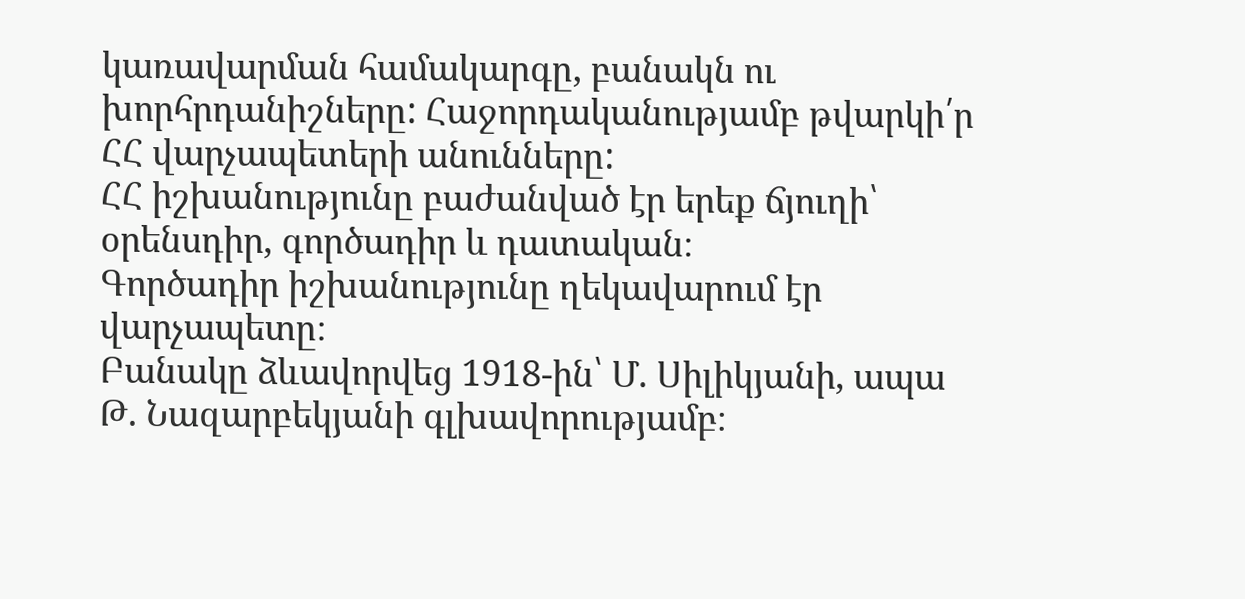կառավարման համակարգը, բանակն ու խորհրդանիշները: Հաջորդականությամբ թվարկի՛ր ՀՀ վարչապետերի անունները:
ՀՀ իշխանությունը բաժանված էր երեք ճյուղի՝ օրենսդիր, գործադիր և դատական։
Գործադիր իշխանությունը ղեկավարում էր վարչապետը։
Բանակը ձևավորվեց 1918-ին՝ Մ. Սիլիկյանի, ապա Թ. Նազարբեկյանի գլխավորությամբ։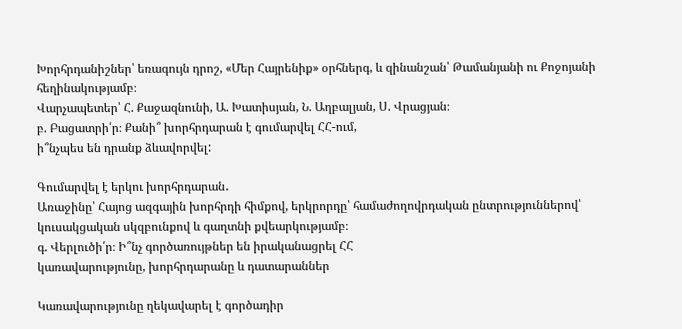Խորհրդանիշներ՝ եռագույն դրոշ, «Մեր Հայրենիք» օրհներգ, և զինանշան՝ Թամանյանի ու Քոջոյանի հեղինակությամբ։
Վարչապետեր՝ Հ. Քաջազնունի, Ա. Խատիսյան, Ն. Աղբալյան, Ս. Վրացյան։
բ. Բացատրի՛ր։ Քանի՞ խորհրդարան է գումարվել ՀՀ-ում,
ի՞նչպես են դրանք ձևավորվել:

Գումարվել է երկու խորհրդարան․
Առաջինը՝ Հայոց ազգային խորհրդի հիմքով, երկրորդը՝ համաժողովրդական ընտրություններով՝ կուսակցական սկզբունքով և գաղտնի քվեարկությամբ։
գ. Վերլուծի՛ր։ Ի՞նչ գործառույթներ են իրականացրել ՀՀ
կառավարությունը, խորհրդարանը և դատարաններ

Կառավարությունը ղեկավարել է գործադիր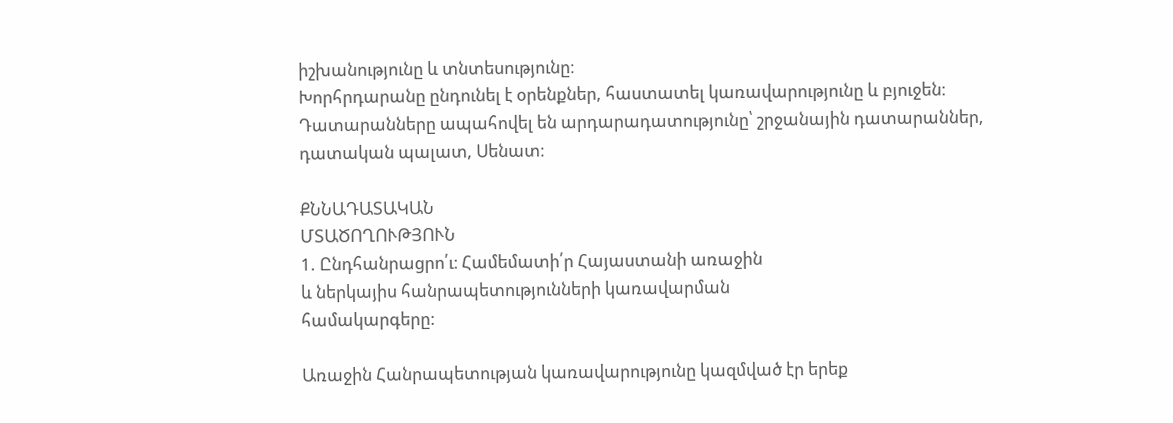իշխանությունը և տնտեսությունը։
Խորհրդարանը ընդունել է օրենքներ, հաստատել կառավարությունը և բյուջեն։
Դատարանները ապահովել են արդարադատությունը՝ շրջանային դատարաններ, դատական պալատ, Սենատ։

ՔՆՆԱԴԱՏԱԿԱՆ
ՄՏԱԾՈՂՈՒԹՅՈՒՆ
1. Ընդհանրացրո՛ւ։ Համեմատի՛ր Հայաստանի առաջին
և ներկայիս հանրապետությունների կառավարման
համակարգերը:

Առաջին Հանրապետության կառավարությունը կազմված էր երեք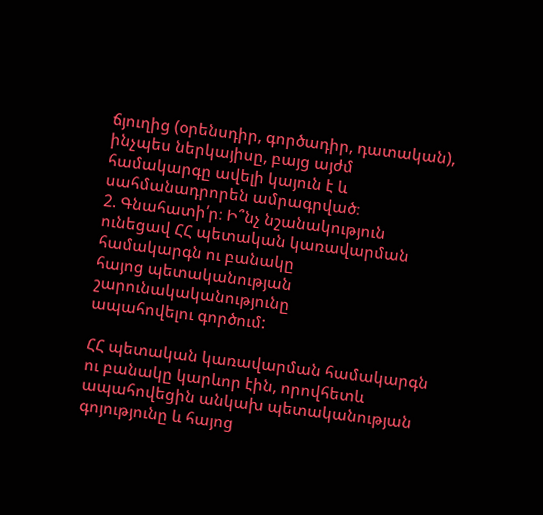ճյուղից (օրենսդիր, գործադիր, դատական), ինչպես ներկայիսը, բայց այժմ համակարգը ավելի կայուն է և սահմանադրորեն ամրագրված։
2. Գնահատի՛ր։ Ի՞նչ նշանակություն ունեցավ ՀՀ պետական կառավարման համակարգն ու բանակը
հայոց պետականության շարունակականությունը
ապահովելու գործում:

ՀՀ պետական կառավարման համակարգն ու բանակը կարևոր էին, որովհետև ապահովեցին անկախ պետականության գոյությունը և հայոց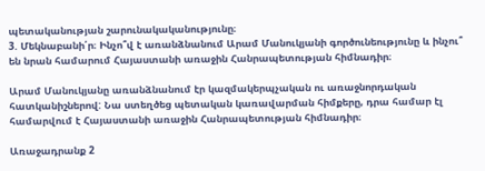պետականության շարունակականությունը։
3. Մեկնաբանի՛ր։ Ինչո՞վ է առանձնանում Արամ Մանուկյանի գործունեությունը և ինչու՞ են նրան համարում Հայաստանի առաջին Հանրապետության հիմնադիր։

Արամ Մանուկյանը առանձնանում էր կազմակերպչական ու առաջնորդական հատկանիշներով: Նա ստեղծեց պետական կառավարման հիմքերը, դրա համար էլ համարվում է Հայաստանի առաջին Հանրապետության հիմնադիր։

Առաջադրանք 2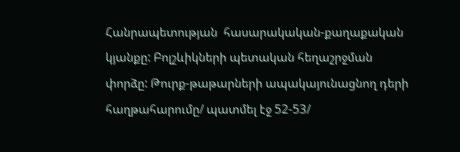Հանրապետության  հասարակական-քաղաքական կյանքը: Բոլշևիկների պետական հեղաշրջման փորձը: Թուրք-թաթարների ապակայունացնող դերի հաղթահարումը/ պատմել էջ 52-53/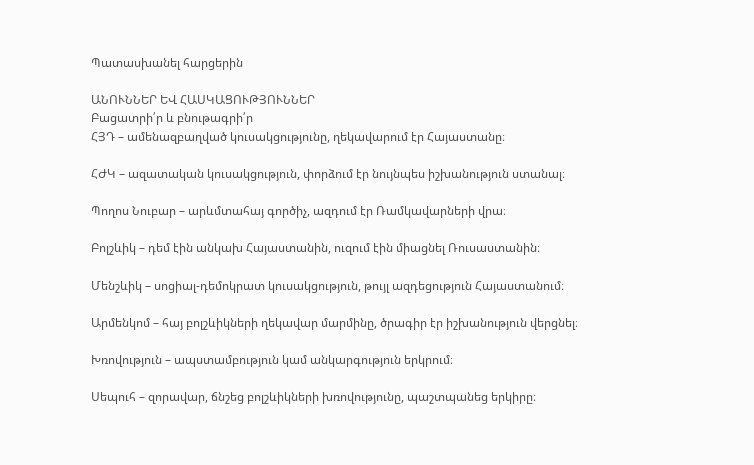Պատասխանել հարցերին

ԱՆՈՒՆՆԵՐ ԵՎ ՀԱՍԿԱՑՈՒԹՅՈՒՆՆԵՐ
Բացատրի՛ր և բնութագրի՛ր
ՀՅԴ – ամենազբաղված կուսակցությունը, ղեկավարում էր Հայաստանը։

ՀԺԿ – ազատական կուսակցություն, փորձում էր նույնպես իշխանություն ստանալ։

Պողոս Նուբար – արևմտահայ գործիչ, ազդում էր Ռամկավարների վրա։

Բոլշևիկ – դեմ էին անկախ Հայաստանին, ուզում էին միացնել Ռուսաստանին։

Մենշևիկ – սոցիալ-դեմոկրատ կուսակցություն, թույլ ազդեցություն Հայաստանում։

Արմենկոմ – հայ բոլշևիկների ղեկավար մարմինը, ծրագիր էր իշխանություն վերցնել։

Խռովություն – ապստամբություն կամ անկարգություն երկրում։

Սեպուհ – զորավար, ճնշեց բոլշևիկների խռովությունը, պաշտպանեց երկիրը։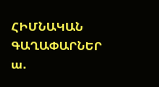ՀԻՄՆԱԿԱՆ
ԳԱՂԱՓԱՐՆԵՐ
ա.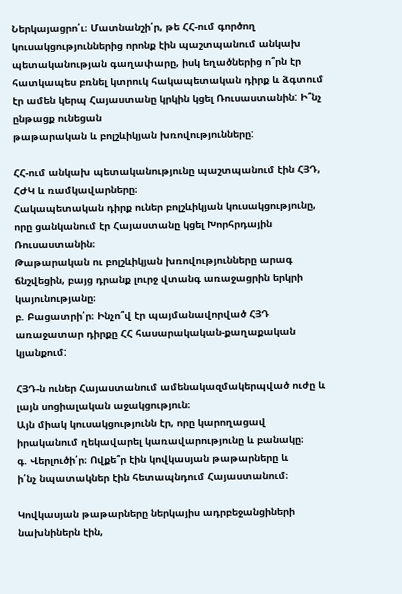Ներկայացրո՛ւ։ Մատնանշի՛ր, թե ՀՀ-ում գործող կուսակցություններից որոնք էին պաշտպանում անկախ պետականության գաղափարը, իսկ եղածներից ո՞րն էր հատկապես բռնել կտրուկ հակապետական դիրք և ձգտում էր ամեն կերպ Հայաստանը կրկին կցել Ռուսաստանին: Ի՞նչ ընթացք ունեցան
թաթարական և բոլշևիկյան խռովությունները:

ՀՀ-ում անկախ պետականությունը պաշտպանում էին ՀՅԴ, ՀԺԿ և ռամկավարները։
Հակապետական դիրք ուներ բոլշևիկյան կուսակցությունը, որը ցանկանում էր Հայաստանը կցել Խորհրդային Ռուսաստանին։
Թաթարական ու բոլշևիկյան խռովությունները արագ ճնշվեցին, բայց դրանք լուրջ վտանգ առաջացրին երկրի կայունությանը։
բ. Բացատրի՛ր։ Ինչո՞վ էր պայմանավորված ՀՅԴ առաջատար դիրքը ՀՀ հասարակական-քաղաքական
կյանքում:

ՀՅԴ-ն ուներ Հայաստանում ամենակազմակերպված ուժը և լայն սոցիալական աջակցություն։
Այն միակ կուսակցությունն էր, որը կարողացավ իրականում ղեկավարել կառավարությունը և բանակը։
գ. Վերլուծի՛ր։ Ովքե՞ր էին կովկասյան թաթարները և
ի՛նչ նպատակներ էին հետապնդում Հայաստանում։

Կովկասյան թաթարները ներկայիս ադրբեջանցիների նախնիներն էին,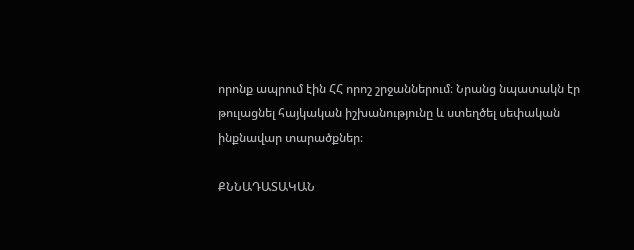որոնք ապրում էին ՀՀ որոշ շրջաններում։ Նրանց նպատակն էր թուլացնել հայկական իշխանությունը և ստեղծել սեփական ինքնավար տարածքներ։

ՔՆՆԱԴԱՏԱԿԱՆ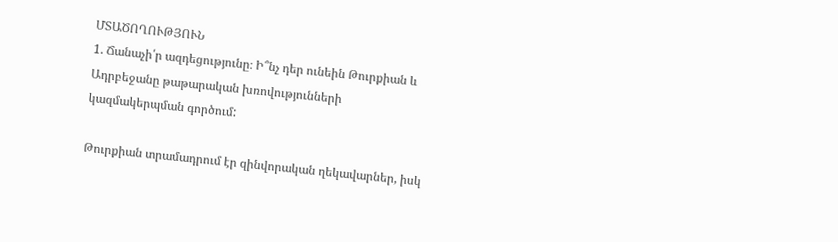ՄՏԱԾՈՂՈՒԹՅՈՒՆ
1. Ճանաչի՛ր ազդեցությունը։ Ի՞նչ դեր ունեին Թուրքիան և Ադրբեջանը թաթարական խռովությունների
կազմակերպման գործում:

Թուրքիան տրամադրում էր զինվորական ղեկավարներ, իսկ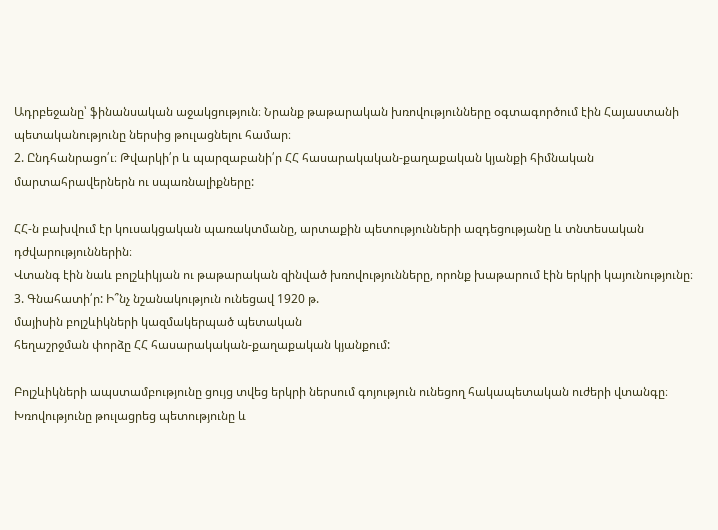Ադրբեջանը՝ ֆինանսական աջակցություն։ Նրանք թաթարական խռովությունները օգտագործում էին Հայաստանի պետականությունը ներսից թուլացնելու համար։
2. Ընդհանրացո՛ւ։ Թվարկի՛ր և պարզաբանի՛ր ՀՀ հասարակական-քաղաքական կյանքի հիմնական
մարտահրավերներն ու սպառնալիքները:

ՀՀ-ն բախվում էր կուսակցական պառակտմանը, արտաքին պետությունների ազդեցությանը և տնտեսական դժվարություններին։
Վտանգ էին նաև բոլշևիկյան ու թաթարական զինված խռովությունները, որոնք խաթարում էին երկրի կայունությունը։
3. Գնահատի՛ր: Ի՞նչ նշանակություն ունեցավ 1920 թ.
մայիսին բոլշևիկների կազմակերպած պետական
հեղաշրջման փորձը ՀՀ հասարակական-քաղաքական կյանքում:

Բոլշևիկների ապստամբությունը ցույց տվեց երկրի ներսում գոյություն ունեցող հակապետական ուժերի վտանգը։ Խռովությունը թուլացրեց պետությունը և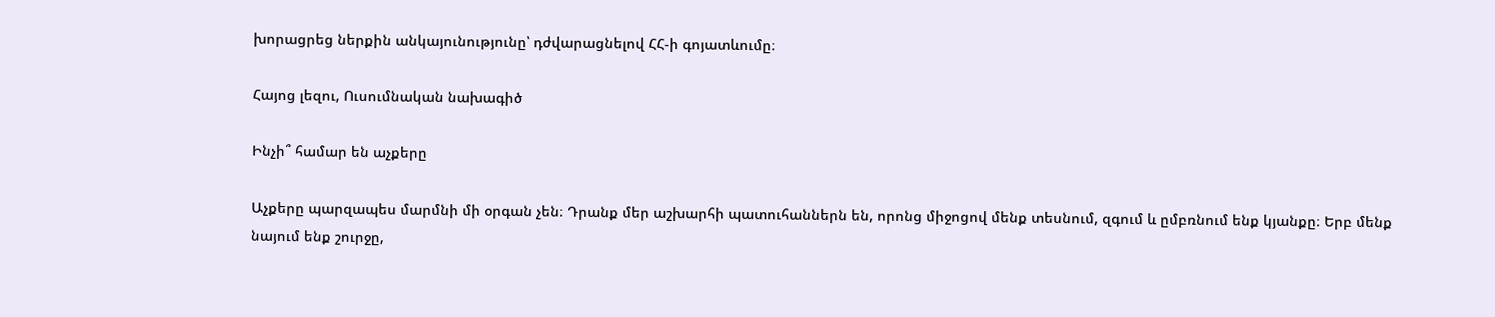խորացրեց ներքին անկայունությունը՝ դժվարացնելով ՀՀ-ի գոյատևումը։

Հայոց լեզու, Ուսումնական նախագիծ

Ինչի՞ համար են աչքերը

Աչքերը պարզապես մարմնի մի օրգան չեն։ Դրանք մեր աշխարհի պատուհաններն են, որոնց միջոցով մենք տեսնում, զգում և ըմբռնում ենք կյանքը։ Երբ մենք նայում ենք շուրջը,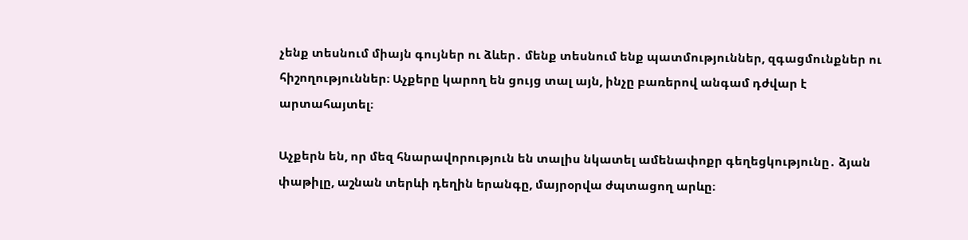չենք տեսնում միայն գույներ ու ձևեր․ մենք տեսնում ենք պատմություններ, զգացմունքներ ու հիշողություններ։ Աչքերը կարող են ցույց տալ այն, ինչը բառերով անգամ դժվար է արտահայտել։

Աչքերն են, որ մեզ հնարավորություն են տալիս նկատել ամենափոքր գեղեցկությունը․ ձյան փաթիլը, աշնան տերևի դեղին երանգը, մայրօրվա ժպտացող արևը։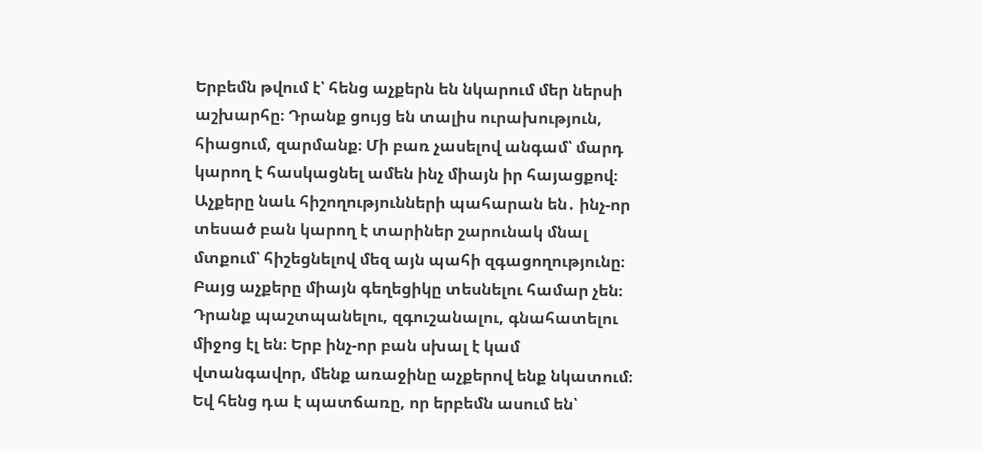Երբեմն թվում է՝ հենց աչքերն են նկարում մեր ներսի աշխարհը։ Դրանք ցույց են տալիս ուրախություն, հիացում, զարմանք։ Մի բառ չասելով անգամ՝ մարդ կարող է հասկացնել ամեն ինչ միայն իր հայացքով։ Աչքերը նաև հիշողությունների պահարան են․ ինչ-որ տեսած բան կարող է տարիներ շարունակ մնալ մտքում՝ հիշեցնելով մեզ այն պահի զգացողությունը։ Բայց աչքերը միայն գեղեցիկը տեսնելու համար չեն։ Դրանք պաշտպանելու, զգուշանալու, գնահատելու միջոց էլ են։ Երբ ինչ-որ բան սխալ է կամ վտանգավոր, մենք առաջինը աչքերով ենք նկատում։ Եվ հենց դա է պատճառը, որ երբեմն ասում են՝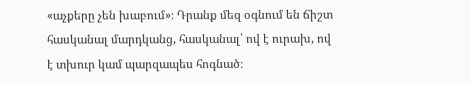«աչքերը չեն խաբում»։ Դրանք մեզ օգնում են ճիշտ հասկանալ մարդկանց, հասկանալ՝ ով է ուրախ, ով է տխուր կամ պարզապես հոգնած։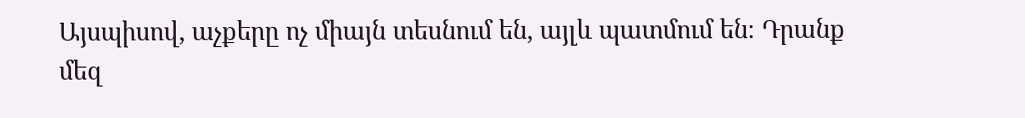Այսպիսով, աչքերը ոչ միայն տեսնում են, այլև պատմում են։ Դրանք մեզ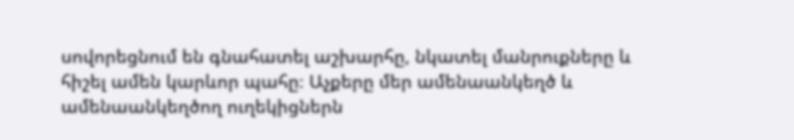սովորեցնում են գնահատել աշխարհը, նկատել մանրուքները և հիշել ամեն կարևոր պահը։ Աչքերը մեր ամենաանկեղծ և ամենաանկեղծող ուղեկիցներն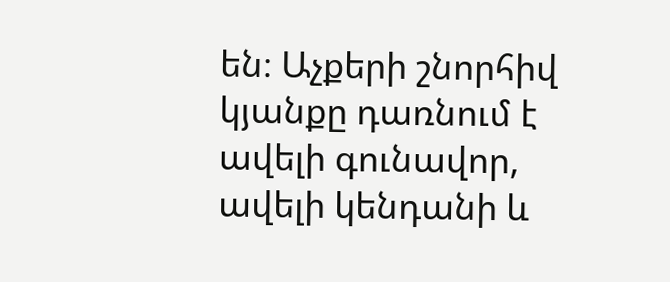են։ Աչքերի շնորհիվ կյանքը դառնում է ավելի գունավոր, ավելի կենդանի և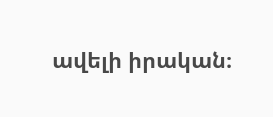ավելի իրական։